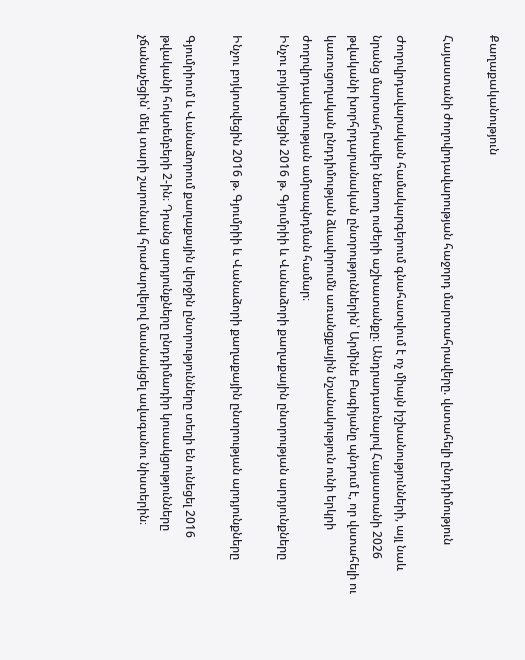Քաղաքականություն

Հայաստանի ժողովրդավարության հաջորդ մարտահրավերը. վստահելի ընդդիմություն

Ժողովրդավարական համակարգերում գնահատվում է ոչ միայն իշխանությունների, այլ նաև նրանց մարտահրավեր նետող ուժերի աշխատանքը։ Անդրադառնալով Հայաստանի 2026 թվականի խորհրդարանական ընտրություններին՝ Արմինե Բագիյանը պնդում է, որ վստահելի ու կառուցողական ընդդիմության ձևավորումն առանցքային նշանակություն ունի երկրի ժողովրդավարության ամրապնդման համար։
Ինչու բոյկոտվեցին 2016 թ. Գյումրիի և Վանաձորի քաղաքային ընտրության արդյունքները

Ինչու բոյկոտվեցին 2016 թ. Գյումրիի և Վանաձորի քաղաքային ընտրության արդյունքները

Գյումրիում և Վանաձորում քաղաքային վերջին ընտրությունները տեղի են ունեցել 2016 թվականի հոկտեմբերի 2-ին։ Դրանց արդյունքները ընդդիմադիր կուսակցությունները չճանաչեցին՝ մեկ տարի շարունակ հրաժարվելով մասնակցել ավագանու նիստերին։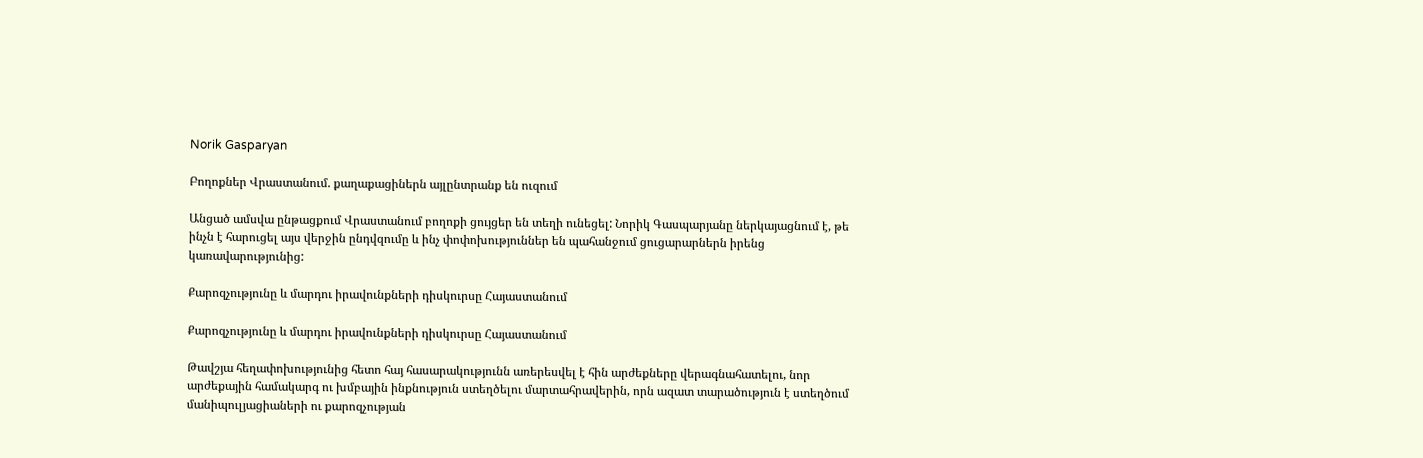Norik Gasparyan

Բողոքներ Վրաստանում. քաղաքացիներն այլընտրանք են ուզում

Անցած ամսվա ընթացքում Վրաստանում բողոքի ցույցեր են տեղի ունեցել: Նորիկ Գասպարյանը ներկայացնում է, թե ինչն է հարուցել այս վերջին ընդվզումը և ինչ փոփոխություններ են պահանջում ցուցարարներն իրենց կառավարությունից:

Քարոզչությունը և մարդու իրավունքների դիսկուրսը Հայաստանում

Քարոզչությունը և մարդու իրավունքների դիսկուրսը Հայաստանում

Թավշյա հեղափոխությունից հետո հայ հասարակությունն առերեսվել է հին արժեքները վերագնահատելու, նոր արժեքային համակարգ ու խմբային ինքնություն ստեղծելու մարտահրավերին, որն ազատ տարածություն է ստեղծում մանիպուլյացիաների ու քարոզչության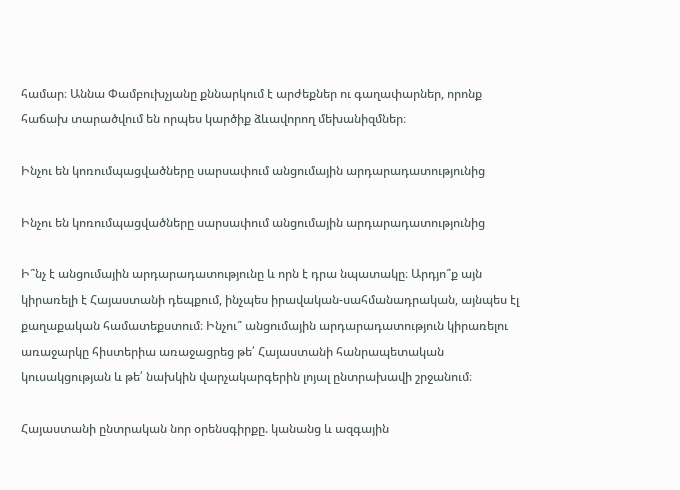համար։ Աննա Փամբուխչյանը քննարկում է արժեքներ ու գաղափարներ, որոնք հաճախ տարածվում են որպես կարծիք ձևավորող մեխանիզմներ։

Ինչու են կոռումպացվածները սարսափում անցումային արդարադատությունից

Ինչու են կոռումպացվածները սարսափում անցումային արդարադատությունից

Ի՞նչ է անցումային արդարադատությունը և որն է դրա նպատակը։ Արդյո՞ք այն կիրառելի է Հայաստանի դեպքում, ինչպես իրավական-սահմանադրական, այնպես էլ քաղաքական համատեքստում։ Ինչու՞ անցումային արդարադատություն կիրառելու առաջարկը հիստերիա առաջացրեց թե՛ Հայաստանի հանրապետական կուսակցության և թե՛ նախկին վարչակարգերին լոյալ ընտրախավի շրջանում։

Հայաստանի ընտրական նոր օրենսգիրքը. կանանց և ազգային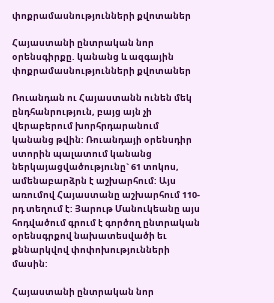փոքրամասնությունների քվոտաներ

Հայաստանի ընտրական նոր օրենսգիրքը. կանանց և ազգային փոքրամասնությունների քվոտաներ

Ռուանդան ու Հայաստանն ունեն մեկ ընդհանրություն, բայց այն չի վերաբերում խորհրդարանում կանանց թվին: Ռուանդայի օրենսդիր ստորին պալատում կանանց ներկայացվածությունը` 61 տոկոս, ամենաբարձրն է աշխարհում: Այս առումով Հայաստանը աշխարհում 110-րդ տեղում է: Յարութ Մանուկեանը այս հոդվածում գրում է գործող ընտրական օրենսգրքով նախատեսվածի եւ քննարկվով փոփոխությունների մասին:

Հայաստանի ընտրական նոր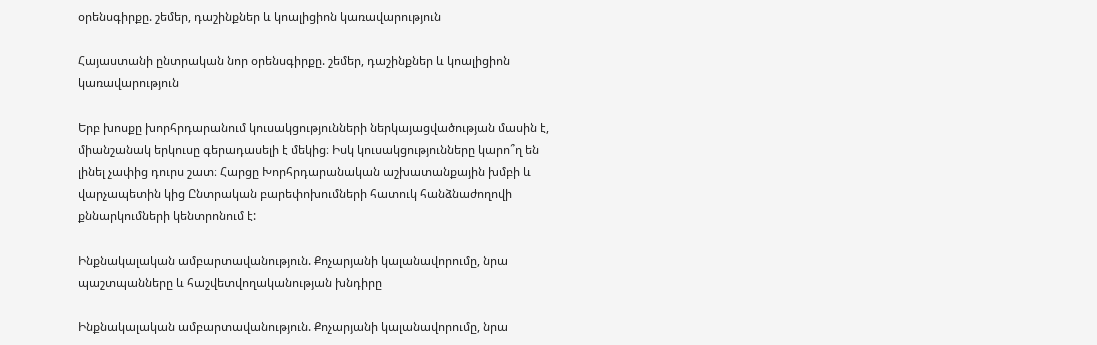օրենսգիրքը. շեմեր, դաշինքներ և կոալիցիոն կառավարություն

Հայաստանի ընտրական նոր օրենսգիրքը. շեմեր, դաշինքներ և կոալիցիոն կառավարություն

Երբ խոսքը խորհրդարանում կուսակցությունների ներկայացվածության մասին է, միանշանակ երկուսը գերադասելի է մեկից։ Իսկ կուսակցությունները կարո՞ղ են լինել չափից դուրս շատ։ Հարցը Խորհրդարանական աշխատանքային խմբի և վարչապետին կից Ընտրական բարեփոխումների հատուկ հանձնաժողովի քննարկումների կենտրոնում է:

Ինքնակալական ամբարտավանություն. Քոչարյանի կալանավորումը, նրա պաշտպանները և հաշվետվողականության խնդիրը

Ինքնակալական ամբարտավանություն. Քոչարյանի կալանավորումը, նրա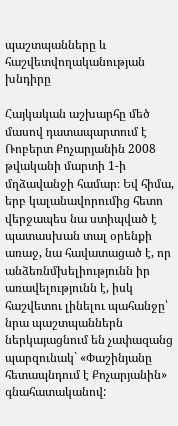պաշտպանները և հաշվետվողականության խնդիրը

Հայկական աշխարհը մեծ մասով դատապարտում է Ռոբերտ Քոչարյանին 2008 թվականի մարտի 1-ի մղձավանջի համար։ Եվ հիմա, երբ կալանավորումից հետո վերջապես նա ստիպված է պատասխան տալ օրենքի առաջ, նա հավատացած է, որ անձեռնմխելիությունն իր առավելությունն է, իսկ հաշվետու լինելու պահանջը՝ նրա պաշտպաններն ներկայացնում են չափազանց պարզունակ` «Փաշինյանը հետապնդում է Քոչարյանին» գնահատականով: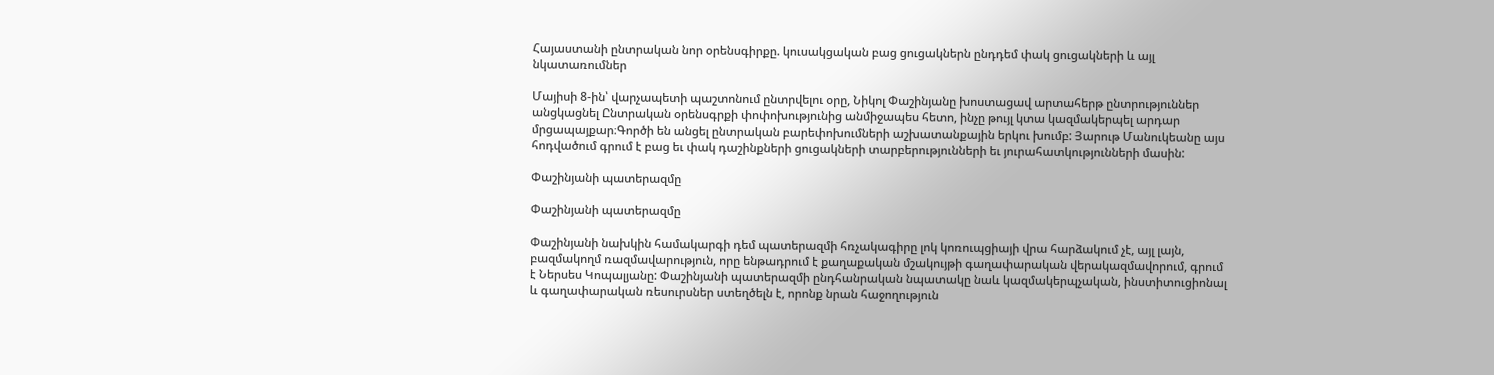Հայաստանի ընտրական նոր օրենսգիրքը. կուսակցական բաց ցուցակներն ընդդեմ փակ ցուցակների և այլ նկատառումներ

Մայիսի 8-ին՝ վարչապետի պաշտոնում ընտրվելու օրը, Նիկոլ Փաշինյանը խոստացավ արտահերթ ընտրություններ անցկացնել Ընտրական օրենսգրքի փոփոխությունից անմիջապես հետո, ինչը թույլ կտա կազմակերպել արդար մրցապայքար։Գործի են անցել ընտրական բարեփոխումների աշխատանքային երկու խումբ: Յարութ Մանուկեանը այս հոդվածում գրում է բաց եւ փակ դաշինքների ցուցակների տարբերությունների եւ յուրահատկությունների մասին:

Փաշինյանի պատերազմը

Փաշինյանի պատերազմը

Փաշինյանի նախկին համակարգի դեմ պատերազմի հռչակագիրը լոկ կոռուպցիայի վրա հարձակում չէ, այլ լայն, բազմակողմ ռազմավարություն, որը ենթադրում է քաղաքական մշակույթի գաղափարական վերակազմավորում, գրում է Ներսես Կոպալյանը: Փաշինյանի պատերազմի ընդհանրական նպատակը նաև կազմակերպչական, ինստիտուցիոնալ և գաղափարական ռեսուրսներ ստեղծելն է, որոնք նրան հաջողություն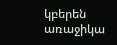կբերեն առաջիկա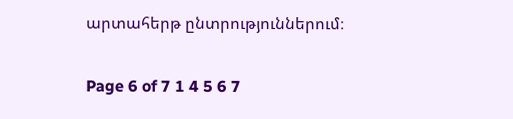արտահերթ ընտրություններում։

Page 6 of 7 1 4 5 6 7